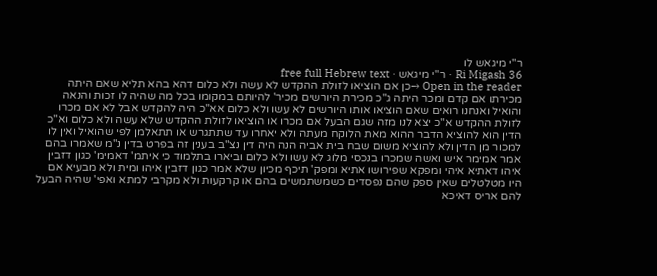ר"י מיגאש לו
Ri Migash 36 · ר"י מיגאש · free full Hebrew text
Open in the reader →כן אם הוציאו לזולת ההקדש לא עשה ולא כלום דהא בהא תליא שאם היתה מכירתו אם קדם ומכר היתה ג"כ מכירת היורשים מכיר' להיותם במקומו בכל מה שהיה לו זכות והנאה והואיל ואנחנו רואים שאם הוציאו אותו היורשים לא עשו ולא כלום אא"כ היה להקדש אבל לא אם מכרו לזולת ההקדש א"כ יצא לנו מזה שגם הבעל אם מכרו או הוציאו לזולת ההקדש שלא עשה ולא כלום וא"כ הדין הוא להוציא הדבר ההוא מאת הלוקח מעתה ולא יאחרו עד שתתגרש או תתאלמן לפי שהואיל ואין לו למכור מן הדין ולא להוציא משום שבח בית אביה הנה היה דין נצ"ב בענין זה בפרט בדין נ"מ שאמרו בהם אמר אמימר איש ואשה שמכרו בנכסי מלוג לא עשו ולא כלום וביארו בתלמוד כי איתמ' דאמימ' כגון דזבין איהו דאתיא איהי ומפקא שפירושו אתיא ומפק' תיכף מכיון שלא אמר כגון דזבין איהו ומית ולא מבעיא אם היו מטלטלים שאין ספק שהם נפסדים כשמשתמשים בהם או קרקעות ולא מקרבי למתא ואפי' שהיה הבעל להם אריס דאיכא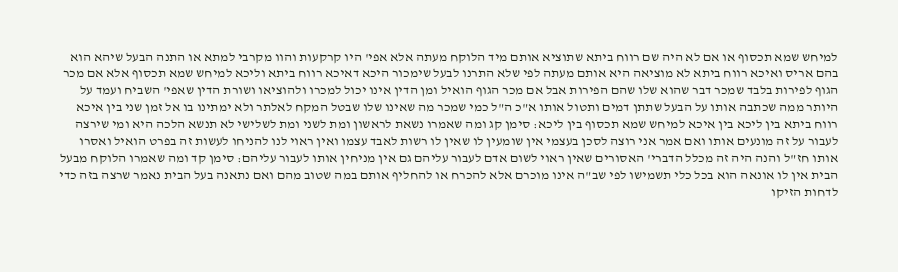למיחש שמא תכסוף או אם לא היה שם רווח ביתא שתוציא אותם מיד הלוקח מעתה אלא אפי' היו קרקעות והוו מקרבי למתא או התנה הבעל שיהא הוא בהם אריס ואיכא רווח ביתא לא מוציאה היא אותם מעתה לפי שלא התרנו לבעל שימכור היכא דאיכא רווח ביתא וליכא למיחש שמא תכסוף אלא אם מכר הגוף לפירות בלבד שמכר דבר שהוא שלו שהם הפירות אבל אם מכר הגוף הואיל ומן הדין אינו יכול למכרו ולהוציאו ושורת הדין שאפי' השביח ועמד על היותר ממה שכתבה אותו על הבעל שתתן דמים ותטול אותו א"כ ה"ל כמי שמכר מה שאינו שלו שבטל המקח לאלתר ולא ימתינו בו אל זמן שני בין איכא רווח ביתא בין ליכא בין איכא למיחש שמא תכסוף בין ליכא: סימן קג ומה שאמרו נשאת לראשון ומת לשני ומת לשלישי לא תנשא הלכה היא ומי שירצה לעבור על זה מונעים אותו ואם אמר אני רוצה לסכן בעצמי אין שומעין לו שאין לו רשות לאבד עצמו ואין ראוי לנו להניחו לעשות זה בפרט הואיל ואסרו אותו חז"ל והנה היה זה מכלל הדברי' האסורים שאין ראוי לשום אדם לעבור עליהם גם אין מניחין אותו לעבור עליהם: סימן קד ומה שאמרו הלוקח מבעל הבית אין לו אונאה הוא בכל כלי תשמישו לפי שב"ה אינו מוכרם אלא להכרח או להחליף אותם במה שטוב מהם ואם נתאנה בעל הבית נאמר שרצה בזה כדי לדחות הזיקו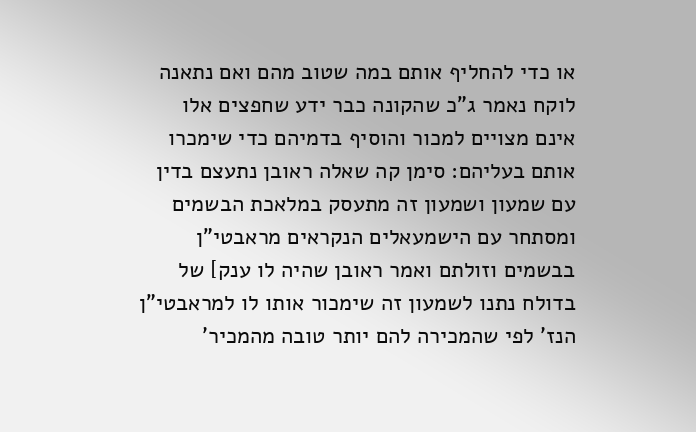או כדי להחליף אותם במה שטוב מהם ואם נתאנה לוקח נאמר ג"כ שהקונה כבר ידע שחפצים אלו אינם מצויים למכור והוסיף בדמיהם כדי שימכרו אותם בעליהם: סימן קה שאלה ראובן נתעצם בדין עם שמעון ושמעון זה מתעסק במלאכת הבשמים ומסתחר עם הישמעאלים הנקראים מראבטי"ן בבשמים וזולתם ואמר ראובן שהיה לו ענק] של בדולח נתנו לשמעון זה שימכור אותו לו למראבטי"ן הנז' לפי שהמכירה להם יותר טובה מהמכיר'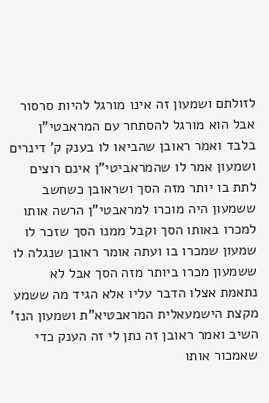לזולתם ושמעון זה אינו מורגל להיות סרסור אבל הוא מורגל להסתחר עם המראבטי"ן בלבד ואמר ראובן שהביאו לו בענק ק' דינרים ושמעון אמר לו שהמראביטי"ן אינם רוצים לתת בו יותר מזה הסך ושראובן כשחשב ששמעון היה מוכרו למראבטי"ן הרשה אותו למכרו באותו הסך וקבל ממנו הסך שזכר לו שמעון שמכרו בו ועתה אומר ראובן שנגלה לו ששמעון מכרו ביותר מזה הסך אבל לא נתאמת אצלו הדבר עליו אלא הגיד מה ששמע מקצת הישמעאלית המראבטיא"ת ושמעון הנז' השיב ואמר ראובן זה נתן לי זה הענק כדי שאמכור אותו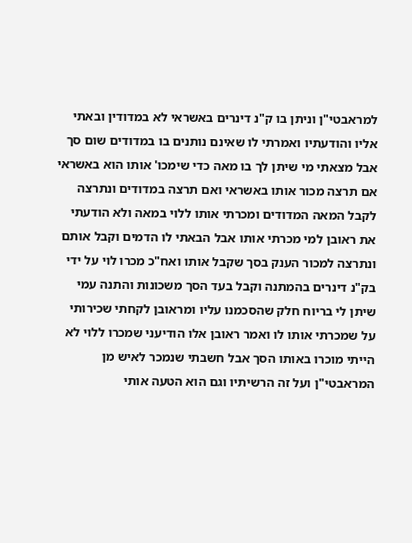למראבטי"ן וניתן בו ק"נ דינרים באשראי לא במדודין ובאתי אליו והודעתיו ואמרתי לו שאינם נותנים בו במדודים שום סך אבל מצאתי מי שיתן לך בו מאה כדי שימכו' אותו הוא באשראי אם תרצה מכור אותו באשראי ואם תרצה במדודים ונתרצה לקבל המאה המדודים ומכרתי אותו ללוי במאה ולא הודעתי את ראובן למי מכרתי אותו אבל הבאתי לו הדמים וקבל אותם ונתרצה למכור הענק בסך שקבל אותו ואח"כ מכרו לוי על ידי בק"נ דינרים בהמתנה וקבל בעד הסך משכונות והתנה עמי שיתן לי בריוח חלק שהסכמנו עליו ומראובן לקחתי שכירותי על שמכרתי אותו לו ואמר ראובן אלו הודיעני שמכרו ללוי לא הייתי מוכרו באותו הסך אבל חשבתי שנמכר לאיש מן המראבטי"ן ועל זה הרשיתיו וגם הוא הטעה אותי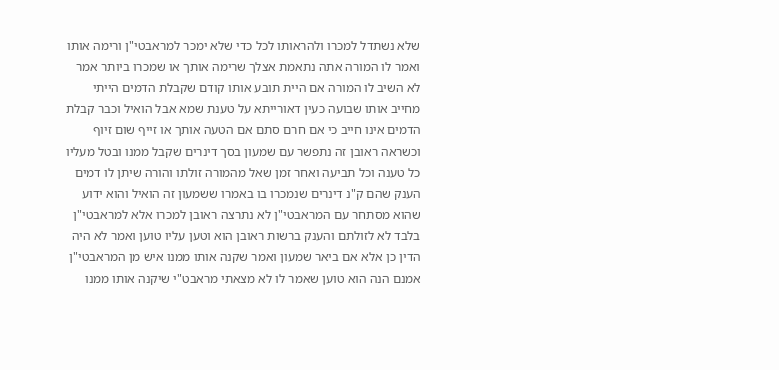שלא נשתדל למכרו ולהראותו לכל כדי שלא ימכר למראבטי"ן ורימה אותו ואמר לו המורה אתה נתאמת אצלך שרימה אותך או שמכרו ביותר אמר לא השיב לו המורה אם היית תובע אותו קודם שקבלת הדמים הייתי מחייב אותו שבועה כעין דאורייתא על טענת שמא אבל הואיל וכבר קבלת הדמים אינו חייב כי אם חרם סתם אם הטעה אותך או זייף שום זיוף וכשראה ראובן זה נתפשר עם שמעון בסך דינרים שקבל ממנו ובטל מעליו כל טענה וכל תביעה ואחר זמן שאל מהמורה זולתו והורה שיתן לו דמים הענק שהם ק"נ דינרים שנמכרו בו באמרו ששמעון זה הואיל והוא ידוע שהוא מסתחר עם המראבטי"ן לא נתרצה ראובן למכרו אלא למראבטי"ן בלבד לא לזולתם והענק ברשות ראובן הוא וטען עליו טוען ואמר לא היה הדין כן אלא אם ביאר שמעון ואמר שקנה אותו ממנו איש מן המראבטי"ן אמנם הנה הוא טוען שאמר לו לא מצאתי מראבט"י שיקנה אותו ממנו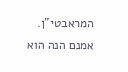המראבטי"ן. אמנם הנה הוא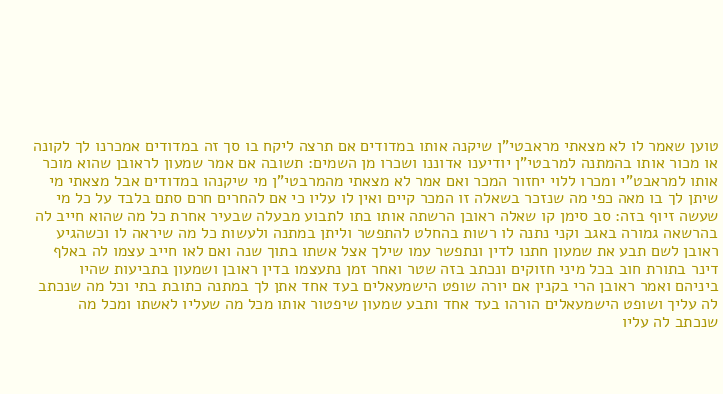טוען שאמר לו לא מצאתי מראבטי"ן שיקנה אותו במדודים אם תרצה ליקח בו סך זה במדודים אמכרנו לך לקונה או מכור אותו בהמתנה למרבטי"ן יודיענו אדוננו ושכרו מן השמים: תשובה אם אמר שמעון לראובן שהוא מוכר אותו למראבט"י ומכרו ללוי יחזור המכר ואם אמר לא מצאתי מהמרבטי"ן מי שיקנהו במדודים אבל מצאתי מי שיתן לך בו מאה כפי מה שנזכר בשאלה זו המכר קיים ואין לו עליו כי אם להחרים חרם סתם בלבד על כל מי שעשה זיוף בזה: סב סימן קו שאלה ראובן הרשתה אותו בתו לתבוע מבעלה שבעיר אחרת כל מה שהוא חייב לה בהרשאה גמורה באגב וקני נתנה לו רשות בהחלט להתפשר וליתן במתנה ולעשות כל מה שיראה לו וכשהגיע ראובן לשם תבע את שמעון חתנו לדין ונתפשר עמו שילך אצל אשתו בתוך שנה ואם לאו חייב עצמו לה באלף דינר בתורת חוב בכל מיני חזוקים ונכתב בזה שטר ואחר זמן נתעצמו בדין ראובן ושמעון בתביעות שהיו ביניהם ואמר ראובן הרי בקנין אם יורה שופט הישמעאלים בעד אחד אתן לך במתנה כתובת בתי וכל מה שנכתב לה עליך ושופט הישמעאלים הורהו בעד אחד ותבע שמעון שיפטור אותו מכל מה שעליו לאשתו ומכל מה שנכתב לה עליו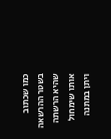כמו שכתוב בשטר ההרשאה שהיא הרשתה אותו שימחול ויתן במתנה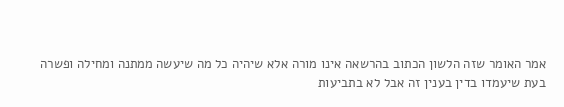אמר האומר שזה הלשון הכתוב בהרשאה אינו מורה אלא שיהיה כל מה שיעשה ממתנה ומחילה ופשרה בעת שיעמדו בדין בענין זה אבל לא בתביעות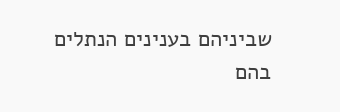שביניהם בענינים הנתלים בהם